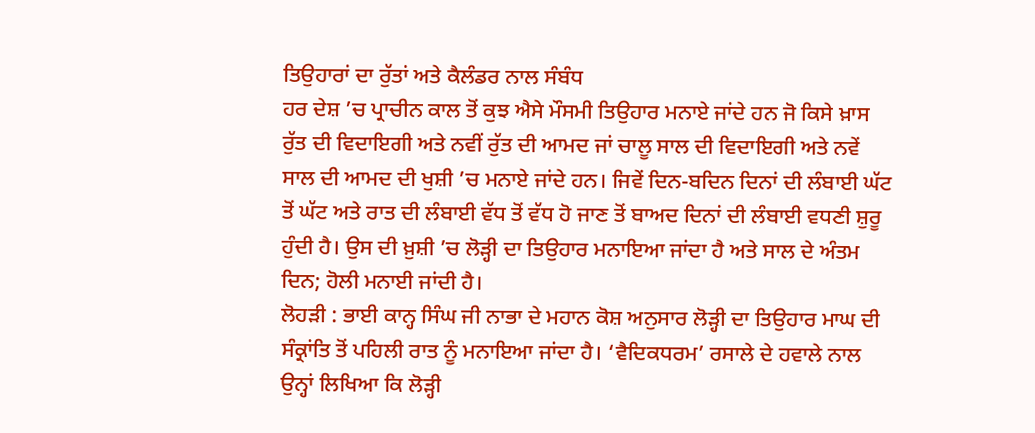ਤਿਉਹਾਰਾਂ ਦਾ ਰੁੱਤਾਂ ਅਤੇ ਕੈਲੰਡਰ ਨਾਲ ਸੰਬੰਧ
ਹਰ ਦੇਸ਼ ’ਚ ਪ੍ਰਾਚੀਨ ਕਾਲ ਤੋਂ ਕੁਝ ਐਸੇ ਮੌਸਮੀ ਤਿਉਹਾਰ ਮਨਾਏ ਜਾਂਦੇ ਹਨ ਜੋ ਕਿਸੇ ਖ਼ਾਸ ਰੁੱਤ ਦੀ ਵਿਦਾਇਗੀ ਅਤੇ ਨਵੀਂ ਰੁੱਤ ਦੀ ਆਮਦ ਜਾਂ ਚਾਲੂ ਸਾਲ ਦੀ ਵਿਦਾਇਗੀ ਅਤੇ ਨਵੇਂ ਸਾਲ ਦੀ ਆਮਦ ਦੀ ਖੁਸ਼ੀ ’ਚ ਮਨਾਏ ਜਾਂਦੇ ਹਨ। ਜਿਵੇਂ ਦਿਨ-ਬਦਿਨ ਦਿਨਾਂ ਦੀ ਲੰਬਾਈ ਘੱਟ ਤੋਂ ਘੱਟ ਅਤੇ ਰਾਤ ਦੀ ਲੰਬਾਈ ਵੱਧ ਤੋਂ ਵੱਧ ਹੋ ਜਾਣ ਤੋਂ ਬਾਅਦ ਦਿਨਾਂ ਦੀ ਲੰਬਾਈ ਵਧਣੀ ਸ਼ੁਰੂ ਹੁੰਦੀ ਹੈ। ਉਸ ਦੀ ਖ਼ੁਸ਼ੀ ’ਚ ਲੋੜ੍ਹੀ ਦਾ ਤਿਉਹਾਰ ਮਨਾਇਆ ਜਾਂਦਾ ਹੈ ਅਤੇ ਸਾਲ ਦੇ ਅੰਤਮ ਦਿਨ; ਹੋਲੀ ਮਨਾਈ ਜਾਂਦੀ ਹੈ।
ਲੋਹੜੀ : ਭਾਈ ਕਾਨ੍ਹ ਸਿੰਘ ਜੀ ਨਾਭਾ ਦੇ ਮਹਾਨ ਕੋਸ਼ ਅਨੁਸਾਰ ਲੋੜ੍ਹੀ ਦਾ ਤਿਉਹਾਰ ਮਾਘ ਦੀ ਸੰਕ੍ਰਾਂਤਿ ਤੋਂ ਪਹਿਲੀ ਰਾਤ ਨੂੰ ਮਨਾਇਆ ਜਾਂਦਾ ਹੈ। ‘ਵੈਦਿਕਧਰਮ’ ਰਸਾਲੇ ਦੇ ਹਵਾਲੇ ਨਾਲ ਉਨ੍ਹਾਂ ਲਿਖਿਆ ਕਿ ਲੋੜ੍ਹੀ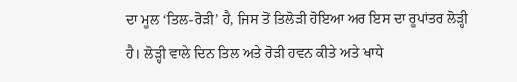ਦਾ ਮੂਲ ‘ਤਿਲ-ਰੋੜੀ’ ਹੈ, ਜਿਸ ਤੋਂ ਤਿਲੋੜੀ ਹੋਇਆ ਅਰ ਇਸ ਦਾ ਰੂਪਾਂਤਰ ਲੋੜ੍ਹੀ ਹੈ। ਲੋੜ੍ਹੀ ਵਾਲੇ ਦਿਨ ਤਿਲ ਅਤੇ ਰੋੜੀ ਹਵਨ ਕੀਤੇ ਅਤੇ ਖਾਧੇ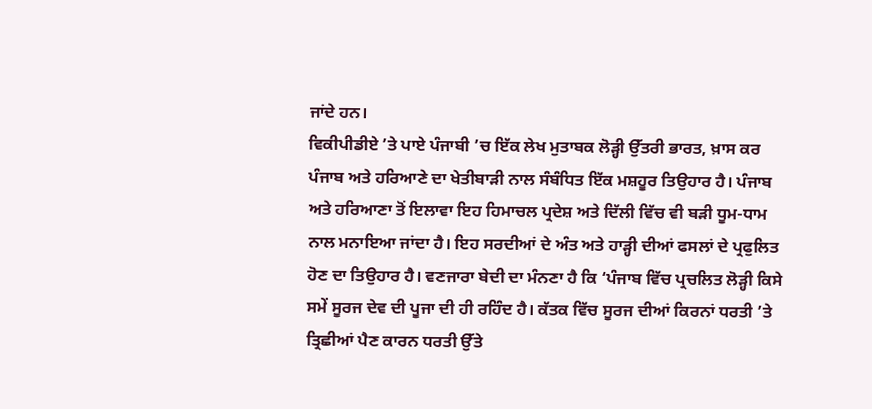ਜਾਂਦੇ ਹਨ।
ਵਿਕੀਪੀਡੀਏ ’ਤੇ ਪਾਏ ਪੰਜਾਬੀ ’ਚ ਇੱਕ ਲੇਖ ਮੁਤਾਬਕ ਲੋੜ੍ਹੀ ਉੱਤਰੀ ਭਾਰਤ, ਖ਼ਾਸ ਕਰ ਪੰਜਾਬ ਅਤੇ ਹਰਿਆਣੇ ਦਾ ਖੇਤੀਬਾੜੀ ਨਾਲ ਸੰਬੰਧਿਤ ਇੱਕ ਮਸ਼ਹੂਰ ਤਿਉਹਾਰ ਹੈ। ਪੰਜਾਬ ਅਤੇ ਹਰਿਆਣਾ ਤੋਂ ਇਲਾਵਾ ਇਹ ਹਿਮਾਚਲ ਪ੍ਰਦੇਸ਼ ਅਤੇ ਦਿੱਲੀ ਵਿੱਚ ਵੀ ਬੜੀ ਧੂਮ-ਧਾਮ ਨਾਲ ਮਨਾਇਆ ਜਾਂਦਾ ਹੈ। ਇਹ ਸਰਦੀਆਂ ਦੇ ਅੰਤ ਅਤੇ ਹਾੜ੍ਹੀ ਦੀਆਂ ਫਸਲਾਂ ਦੇ ਪ੍ਰਫੁਲਿਤ ਹੋਣ ਦਾ ਤਿਉਹਾਰ ਹੈ। ਵਣਜਾਰਾ ਬੇਦੀ ਦਾ ਮੰਨਣਾ ਹੈ ਕਿ ‘ਪੰਜਾਬ ਵਿੱਚ ਪ੍ਰਚਲਿਤ ਲੋੜ੍ਹੀ ਕਿਸੇ ਸਮੇਂ ਸੂਰਜ ਦੇਵ ਦੀ ਪੂਜਾ ਦੀ ਹੀ ਰਹਿੰਦ ਹੈ। ਕੱਤਕ ਵਿੱਚ ਸੂਰਜ ਦੀਆਂ ਕਿਰਨਾਂ ਧਰਤੀ ’ਤੇ ਤ੍ਰਿਛੀਆਂ ਪੈਣ ਕਾਰਨ ਧਰਤੀ ਉੱਤੇ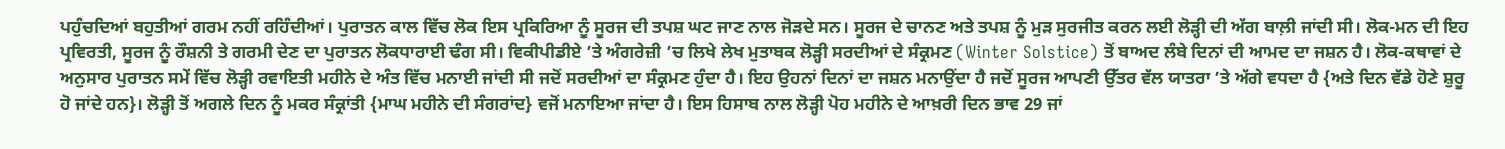ਪਹੁੰਚਦਿਆਂ ਬਹੁਤੀਆਂ ਗਰਮ ਨਹੀਂ ਰਹਿੰਦੀਆਂ। ਪੁਰਾਤਨ ਕਾਲ ਵਿੱਚ ਲੋਕ ਇਸ ਪ੍ਰਕਿਰਿਆ ਨੂੰ ਸੂਰਜ ਦੀ ਤਪਸ਼ ਘਟ ਜਾਣ ਨਾਲ ਜੋੜਦੇ ਸਨ। ਸੂਰਜ ਦੇ ਚਾਨਣ ਅਤੇ ਤਪਸ਼ ਨੂੰ ਮੁੜ ਸੁਰਜੀਤ ਕਰਨ ਲਈ ਲੋੜ੍ਹੀ ਦੀ ਅੱਗ ਬਾਲ਼ੀ ਜਾਂਦੀ ਸੀ। ਲੋਕ-ਮਨ ਦੀ ਇਹ ਪ੍ਰਵਿਰਤੀ, ਸੂਰਜ ਨੂੰ ਰੌਸ਼ਨੀ ਤੇ ਗਰਮੀ ਦੇਣ ਦਾ ਪੁਰਾਤਨ ਲੋਕਧਾਰਾਈ ਢੰਗ ਸੀ। ਵਿਕੀਪੀਡੀਏ ’ਤੇ ਅੰਗਰੇਜ਼ੀ ’ਚ ਲਿਖੇ ਲੇਖ ਮੁਤਾਬਕ ਲੋੜ੍ਹੀ ਸਰਦੀਆਂ ਦੇ ਸੰਕ੍ਰਮਣ (Winter Solstice) ਤੋਂ ਬਾਅਦ ਲੰਬੇ ਦਿਨਾਂ ਦੀ ਆਮਦ ਦਾ ਜਸ਼ਨ ਹੈ। ਲੋਕ-ਕਥਾਵਾਂ ਦੇ ਅਨੁਸਾਰ ਪੁਰਾਤਨ ਸਮੇਂ ਵਿੱਚ ਲੋੜ੍ਹੀ ਰਵਾਇਤੀ ਮਹੀਨੇ ਦੇ ਅੰਤ ਵਿੱਚ ਮਨਾਈ ਜਾਂਦੀ ਸੀ ਜਦੋਂ ਸਰਦੀਆਂ ਦਾ ਸੰਕ੍ਰਮਣ ਹੁੰਦਾ ਹੈ। ਇਹ ਉਹਨਾਂ ਦਿਨਾਂ ਦਾ ਜਸ਼ਨ ਮਨਾਉਂਦਾ ਹੈ ਜਦੋਂ ਸੂਰਜ ਆਪਣੀ ਉੱਤਰ ਵੱਲ ਯਾਤਰਾ ’ਤੇ ਅੱਗੇ ਵਧਦਾ ਹੈ {ਅਤੇ ਦਿਨ ਵੱਡੇ ਹੋਣੇ ਸ਼ੁਰੂ ਹੋ ਜਾਂਦੇ ਹਨ}। ਲੋੜ੍ਹੀ ਤੋਂ ਅਗਲੇ ਦਿਨ ਨੂੰ ਮਕਰ ਸੰਕ੍ਰਾਂਤੀ {ਮਾਘ ਮਹੀਨੇ ਦੀ ਸੰਗਰਾਂਦ} ਵਜੋਂ ਮਨਾਇਆ ਜਾਂਦਾ ਹੈ। ਇਸ ਹਿਸਾਬ ਨਾਲ ਲੋੜ੍ਹੀ ਪੋਹ ਮਹੀਨੇ ਦੇ ਆਖ਼ਰੀ ਦਿਨ ਭਾਵ 29 ਜਾਂ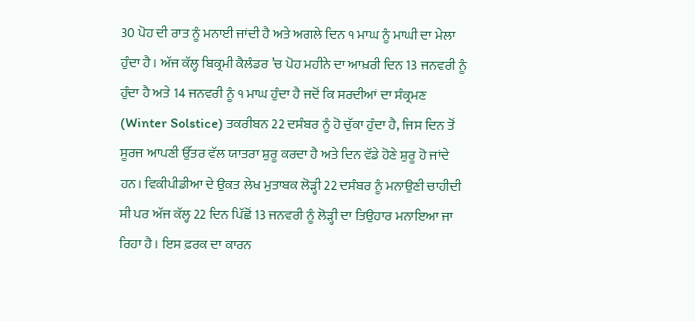30 ਪੋਹ ਦੀ ਰਾਤ ਨੂੰ ਮਨਾਈ ਜਾਂਦੀ ਹੈ ਅਤੇ ਅਗਲੇ ਦਿਨ ੧ ਮਾਘ ਨੂੰ ਮਾਘੀ ਦਾ ਮੇਲਾ ਹੁੰਦਾ ਹੈ। ਅੱਜ ਕੱਲ੍ਹ ਬਿਕ੍ਰਮੀ ਕੈਲੰਡਰ ’ਚ ਪੋਹ ਮਹੀਨੇ ਦਾ ਆਖ਼ਰੀ ਦਿਨ 13 ਜਨਵਰੀ ਨੂੰ ਹੁੰਦਾ ਹੈ ਅਤੇ 14 ਜਨਵਰੀ ਨੂੰ ੧ ਮਾਘ ਹੁੰਦਾ ਹੈ ਜਦੋਂ ਕਿ ਸਰਦੀਆਂ ਦਾ ਸੰਕ੍ਰਮਣ (Winter Solstice) ਤਕਰੀਬਨ 22 ਦਸੰਬਰ ਨੂੰ ਹੋ ਚੁੱਕਾ ਹੁੰਦਾ ਹੈ, ਜਿਸ ਦਿਨ ਤੋਂ ਸੂਰਜ ਆਪਣੀ ਉੱਤਰ ਵੱਲ ਯਾਤਰਾ ਸ਼ੁਰੂ ਕਰਦਾ ਹੈ ਅਤੇ ਦਿਨ ਵੱਡੇ ਹੋਣੇ ਸ਼ੁਰੂ ਹੋ ਜਾਂਦੇ ਹਨ। ਵਿਕੀਪੀਡੀਆ ਦੇ ਉਕਤ ਲੇਖ ਮੁਤਾਬਕ ਲੋੜ੍ਹੀ 22 ਦਸੰਬਰ ਨੂੰ ਮਨਾਉਣੀ ਚਾਹੀਦੀ ਸੀ ਪਰ ਅੱਜ ਕੱਲ੍ਹ 22 ਦਿਨ ਪਿੱਛੋਂ 13 ਜਨਵਰੀ ਨੂੰ ਲੋੜ੍ਹੀ ਦਾ ਤਿਉਹਾਰ ਮਨਾਇਆ ਜਾ ਰਿਹਾ ਹੈ। ਇਸ ਫ਼ਰਕ ਦਾ ਕਾਰਨ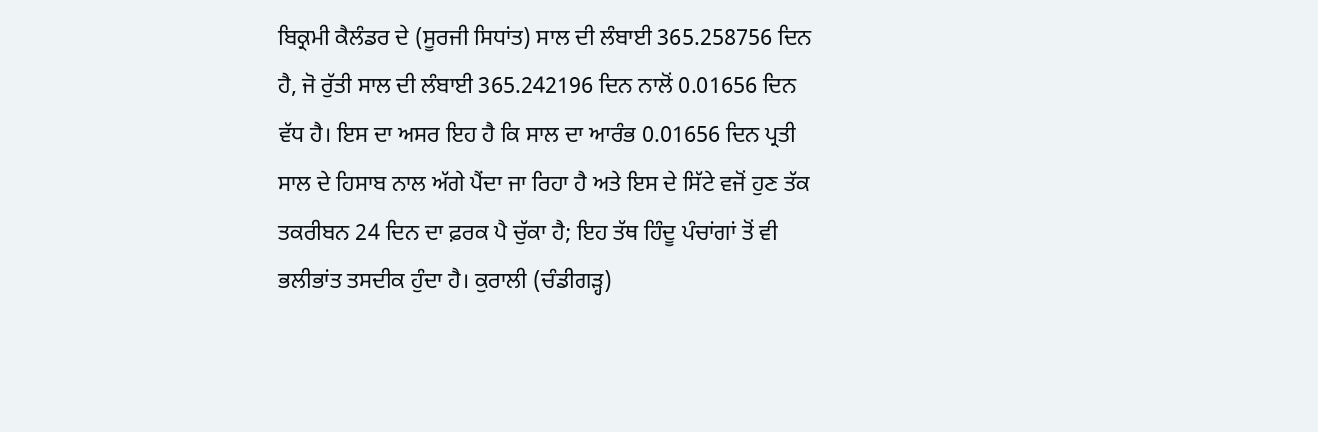ਬਿਕ੍ਰਮੀ ਕੈਲੰਡਰ ਦੇ (ਸੂਰਜੀ ਸਿਧਾਂਤ) ਸਾਲ ਦੀ ਲੰਬਾਈ 365.258756 ਦਿਨ ਹੈ, ਜੋ ਰੁੱਤੀ ਸਾਲ ਦੀ ਲੰਬਾਈ 365.242196 ਦਿਨ ਨਾਲੋਂ 0.01656 ਦਿਨ ਵੱਧ ਹੈ। ਇਸ ਦਾ ਅਸਰ ਇਹ ਹੈ ਕਿ ਸਾਲ ਦਾ ਆਰੰਭ 0.01656 ਦਿਨ ਪ੍ਰਤੀ ਸਾਲ ਦੇ ਹਿਸਾਬ ਨਾਲ ਅੱਗੇ ਪੈਂਦਾ ਜਾ ਰਿਹਾ ਹੈ ਅਤੇ ਇਸ ਦੇ ਸਿੱਟੇ ਵਜੋਂ ਹੁਣ ਤੱਕ ਤਕਰੀਬਨ 24 ਦਿਨ ਦਾ ਫ਼ਰਕ ਪੈ ਚੁੱਕਾ ਹੈ; ਇਹ ਤੱਥ ਹਿੰਦੂ ਪੰਚਾਂਗਾਂ ਤੋਂ ਵੀ ਭਲੀਭਾਂਤ ਤਸਦੀਕ ਹੁੰਦਾ ਹੈ। ਕੁਰਾਲੀ (ਚੰਡੀਗੜ੍ਹ)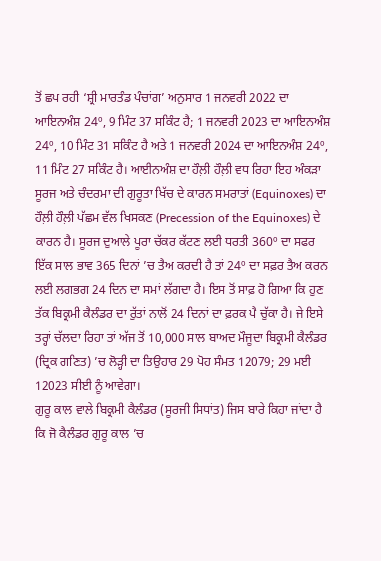ਤੋਂ ਛਪ ਰਹੀ ‘ਸ਼੍ਰੀ ਮਾਰਤੰਡ ਪੰਚਾਂਗ’ ਅਨੁਸਾਰ 1 ਜਨਵਰੀ 2022 ਦਾ ਆਇਨਅੰਸ਼ 24º, 9 ਮਿੰਟ 37 ਸਕਿੰਟ ਹੈ; 1 ਜਨਵਰੀ 2023 ਦਾ ਆਇਨਅੰਸ਼ 24º, 10 ਮਿੰਟ 31 ਸਕਿੰਟ ਹੈ ਅਤੇ 1 ਜਨਵਰੀ 2024 ਦਾ ਆਇਨਅੰਸ਼ 24º, 11 ਮਿੰਟ 27 ਸਕਿੰਟ ਹੈ। ਆਈਨਅੰਸ਼ ਦਾ ਹੌਲ਼ੀ ਹੌਲ਼ੀ ਵਧ ਰਿਹਾ ਇਹ ਅੰਕੜਾ ਸੂਰਜ ਅਤੇ ਚੰਦਰਮਾ ਦੀ ਗੁਰੂਤਾ ਖਿੱਚ ਦੇ ਕਾਰਨ ਸਮਰਾਤਾਂ (Equinoxes) ਦਾ ਹੌਲ਼ੀ ਹੌਲ਼ੀ ਪੱਛਮ ਵੱਲ ਖਿਸਕਣ (Precession of the Equinoxes) ਦੇ ਕਾਰਨ ਹੈ। ਸੂਰਜ ਦੁਆਲੇ ਪੂਰਾ ਚੱਕਰ ਕੱਟਣ ਲਈ ਧਰਤੀ 360º ਦਾ ਸਫਰ ਇੱਕ ਸਾਲ ਭਾਵ 365 ਦਿਨਾਂ ’ਚ ਤੈਅ ਕਰਦੀ ਹੈ ਤਾਂ 24º ਦਾ ਸਫ਼ਰ ਤੈਅ ਕਰਨ ਲਈ ਲਗਭਗ 24 ਦਿਨ ਦਾ ਸਮਾਂ ਲੱਗਦਾ ਹੈ। ਇਸ ਤੋਂ ਸਾਫ਼ ਹੋ ਗਿਆ ਕਿ ਹੁਣ ਤੱਕ ਬਿਕ੍ਰਮੀ ਕੈਲੰਡਰ ਦਾ ਰੁੱਤਾਂ ਨਾਲੋਂ 24 ਦਿਨਾਂ ਦਾ ਫ਼ਰਕ ਪੈ ਚੁੱਕਾ ਹੈ। ਜੇ ਇਸੇ ਤਰ੍ਹਾਂ ਚੱਲਦਾ ਰਿਹਾ ਤਾਂ ਅੱਜ ਤੋਂ 10,000 ਸਾਲ ਬਾਅਦ ਮੌਜੂਦਾ ਬਿਕ੍ਰਮੀ ਕੈਲੰਡਰ (ਦ੍ਰਿਕ ਗਣਿਤ) ’ਚ ਲੋੜ੍ਹੀ ਦਾ ਤਿਉਹਾਰ 29 ਪੋਹ ਸੰਮਤ 12079; 29 ਮਈ 12023 ਸੀਈ ਨੂੰ ਆਵੇਗਾ।
ਗੁਰੂ ਕਾਲ ਵਾਲੇ ਬਿਕ੍ਰਮੀ ਕੈਲੰਡਰ (ਸੂਰਜੀ ਸਿਧਾਂਤ) ਜਿਸ ਬਾਰੇ ਕਿਹਾ ਜਾਂਦਾ ਹੈ ਕਿ ਜੋ ਕੈਲੰਡਰ ਗੁਰੂ ਕਾਲ ’ਚ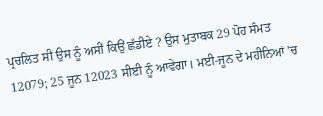ਪ੍ਰਚਲਿਤ ਸੀ ਉਸ ਨੂੰ ਅਸੀਂ ਕਿਉਂ ਛੱਡੀਏ ? ਉਸ ਮੁਤਾਬਕ 29 ਪੋਹ ਸੰਮਤ 12079; 25 ਜੂਨ 12023 ਸੀਈ ਨੂੰ ਆਵੇਗਾ। ਮਈ-ਜੂਨ ਦੇ ਮਹੀਨਿਆਂ ’ਚ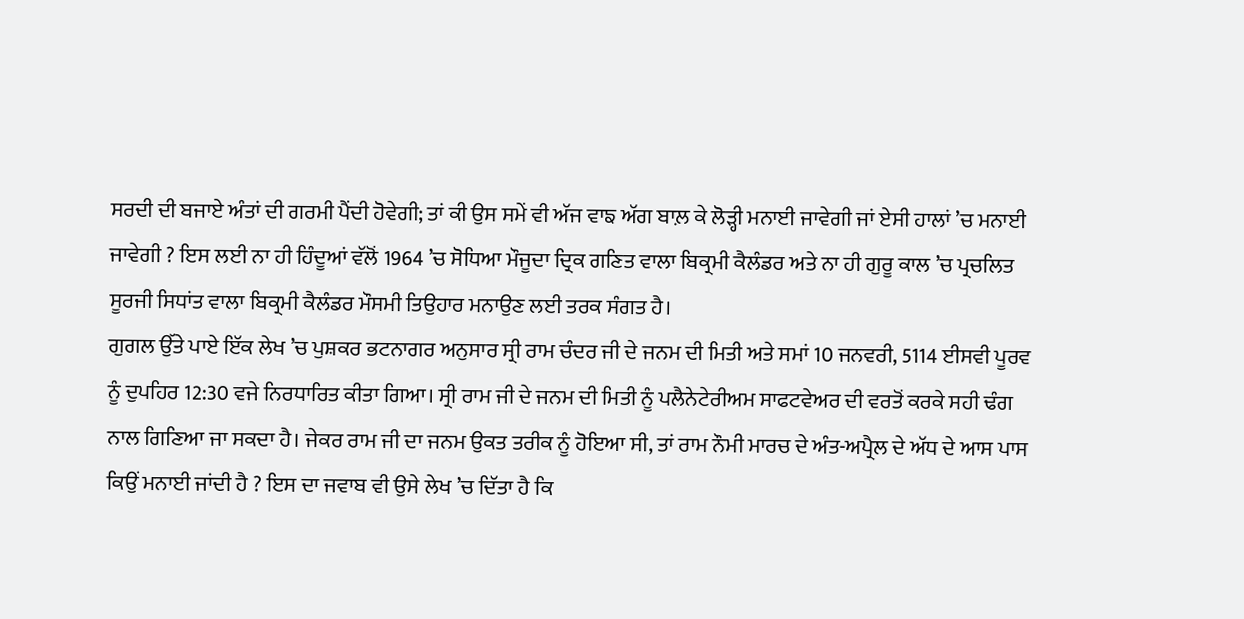ਸਰਦੀ ਦੀ ਬਜਾਏ ਅੰਤਾਂ ਦੀ ਗਰਮੀ ਪੈਂਦੀ ਹੋਵੇਗੀ; ਤਾਂ ਕੀ ਉਸ ਸਮੇਂ ਵੀ ਅੱਜ ਵਾਙ ਅੱਗ ਬਾਲ਼ ਕੇ ਲੋੜ੍ਹੀ ਮਨਾਈ ਜਾਵੇਗੀ ਜਾਂ ਏਸੀ ਹਾਲਾਂ ’ਚ ਮਨਾਈ ਜਾਵੇਗੀ ? ਇਸ ਲਈ ਨਾ ਹੀ ਹਿੰਦੂਆਂ ਵੱਲੋਂ 1964 ’ਚ ਸੋਧਿਆ ਮੌਜੂਦਾ ਦ੍ਰਿਕ ਗਣਿਤ ਵਾਲਾ ਬਿਕ੍ਰਮੀ ਕੈਲੰਡਰ ਅਤੇ ਨਾ ਹੀ ਗੁਰੂ ਕਾਲ ’ਚ ਪ੍ਰਚਲਿਤ ਸੂਰਜੀ ਸਿਧਾਂਤ ਵਾਲਾ ਬਿਕ੍ਰਮੀ ਕੈਲੰਡਰ ਮੌਸਮੀ ਤਿਉਹਾਰ ਮਨਾਉਣ ਲਈ ਤਰਕ ਸੰਗਤ ਹੈ।
ਗੁਗਲ ਉੱਤੇ ਪਾਏ ਇੱਕ ਲੇਖ ’ਚ ਪੁਸ਼ਕਰ ਭਟਨਾਗਰ ਅਨੁਸਾਰ ਸ੍ਰੀ ਰਾਮ ਚੰਦਰ ਜੀ ਦੇ ਜਨਮ ਦੀ ਮਿਤੀ ਅਤੇ ਸਮਾਂ 10 ਜਨਵਰੀ, 5114 ਈਸਵੀ ਪੂਰਵ ਨੂੰ ਦੁਪਹਿਰ 12:30 ਵਜੇ ਨਿਰਧਾਰਿਤ ਕੀਤਾ ਗਿਆ। ਸ੍ਰੀ ਰਾਮ ਜੀ ਦੇ ਜਨਮ ਦੀ ਮਿਤੀ ਨੂੰ ਪਲੈਨੇਟੇਰੀਅਮ ਸਾਫਟਵੇਅਰ ਦੀ ਵਰਤੋਂ ਕਰਕੇ ਸਹੀ ਢੰਗ ਨਾਲ ਗਿਣਿਆ ਜਾ ਸਕਦਾ ਹੈ। ਜੇਕਰ ਰਾਮ ਜੀ ਦਾ ਜਨਮ ਉਕਤ ਤਰੀਕ ਨੂੰ ਹੋਇਆ ਸੀ, ਤਾਂ ਰਾਮ ਨੌਮੀ ਮਾਰਚ ਦੇ ਅੰਤ-ਅਪ੍ਰੈਲ ਦੇ ਅੱਧ ਦੇ ਆਸ ਪਾਸ ਕਿਉਂ ਮਨਾਈ ਜਾਂਦੀ ਹੈ ? ਇਸ ਦਾ ਜਵਾਬ ਵੀ ਉਸੇ ਲੇਖ ’ਚ ਦਿੱਤਾ ਹੈ ਕਿ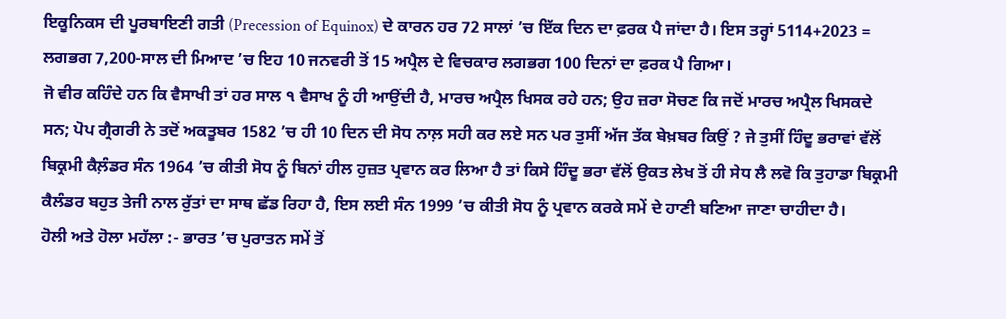ਇਕੂਨਿਕਸ ਦੀ ਪੂਰਬਾਇਣੀ ਗਤੀ (Precession of Equinox) ਦੇ ਕਾਰਨ ਹਰ 72 ਸਾਲਾਂ ’ਚ ਇੱਕ ਦਿਨ ਦਾ ਫ਼ਰਕ ਪੈ ਜਾਂਦਾ ਹੈ। ਇਸ ਤਰ੍ਹਾਂ 5114+2023 = ਲਗਭਗ 7,200-ਸਾਲ ਦੀ ਮਿਆਦ ’ਚ ਇਹ 10 ਜਨਵਰੀ ਤੋਂ 15 ਅਪ੍ਰੈਲ ਦੇ ਵਿਚਕਾਰ ਲਗਭਗ 100 ਦਿਨਾਂ ਦਾ ਫ਼ਰਕ ਪੈ ਗਿਆ।
ਜੋ ਵੀਰ ਕਹਿੰਦੇ ਹਨ ਕਿ ਵੈਸਾਖੀ ਤਾਂ ਹਰ ਸਾਲ ੧ ਵੈਸਾਖ ਨੂੰ ਹੀ ਆਉਂਦੀ ਹੈ, ਮਾਰਚ ਅਪ੍ਰੈਲ ਖਿਸਕ ਰਹੇ ਹਨ; ਉਹ ਜ਼ਰਾ ਸੋਚਣ ਕਿ ਜਦੋਂ ਮਾਰਚ ਅਪ੍ਰੈਲ ਖਿਸਕਦੇ ਸਨ; ਪੋਪ ਗ੍ਰੈਗਰੀ ਨੇ ਤਦੋਂ ਅਕਤੂਬਰ 1582 ’ਚ ਹੀ 10 ਦਿਨ ਦੀ ਸੋਧ ਨਾਲ਼ ਸਹੀ ਕਰ ਲਏ ਸਨ ਪਰ ਤੁਸੀਂ ਅੱਜ ਤੱਕ ਬੇਖ਼ਬਰ ਕਿਉਂ ? ਜੇ ਤੁਸੀਂ ਹਿੰਦੂ ਭਰਾਵਾਂ ਵੱਲੋਂ ਬਿਕ੍ਰਮੀ ਕੈਲ਼ੰਡਰ ਸੰਨ 1964 ’ਚ ਕੀਤੀ ਸੋਧ ਨੂੰ ਬਿਨਾਂ ਹੀਲ ਹੁਜ਼ਤ ਪ੍ਰਵਾਨ ਕਰ ਲਿਆ ਹੈ ਤਾਂ ਕਿਸੇ ਹਿੰਦੂ ਭਰਾ ਵੱਲੋਂ ਉਕਤ ਲੇਖ ਤੋਂ ਹੀ ਸੇਧ ਲੈ ਲਵੋ ਕਿ ਤੁਹਾਡਾ ਬਿਕ੍ਰਮੀ ਕੈਲੰਡਰ ਬਹੁਤ ਤੇਜੀ ਨਾਲ ਰੁੱਤਾਂ ਦਾ ਸਾਥ ਛੱਡ ਰਿਹਾ ਹੈ, ਇਸ ਲਈ ਸੰਨ 1999 ’ਚ ਕੀਤੀ ਸੋਧ ਨੂੰ ਪ੍ਰਵਾਨ ਕਰਕੇ ਸਮੇਂ ਦੇ ਹਾਣੀ ਬਣਿਆ ਜਾਣਾ ਚਾਹੀਦਾ ਹੈ।
ਹੋਲੀ ਅਤੇ ਹੋਲਾ ਮਹੱਲਾ :- ਭਾਰਤ ’ਚ ਪੁਰਾਤਨ ਸਮੇਂ ਤੋਂ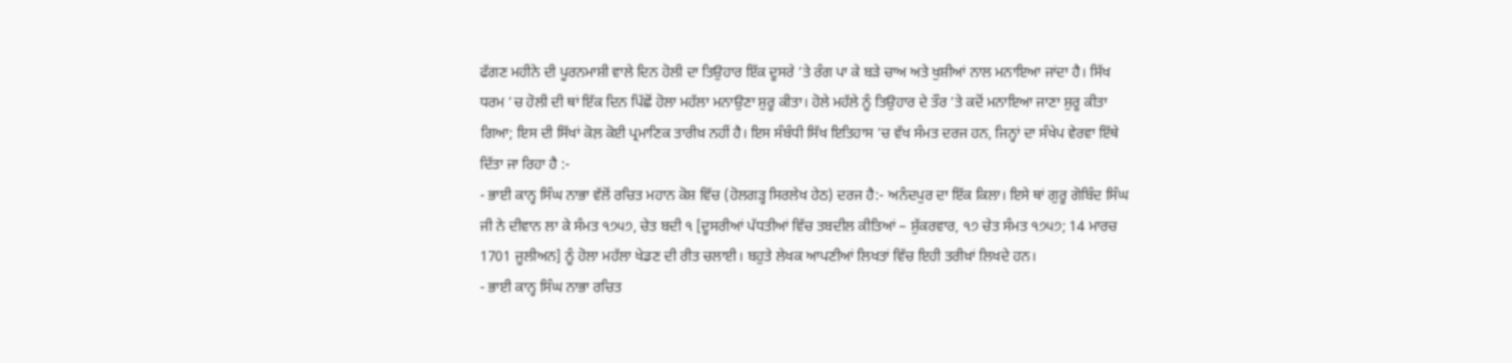ਫੱਗਣ ਮਹੀਨੇ ਦੀ ਪੂਰਨਮਾਸ਼ੀ ਵਾਲੇ ਦਿਨ ਹੋਲੀ ਦਾ ਤਿਉਹਾਰ ਇੱਕ ਦੂਸਰੇ ’ਤੇ ਰੰਗ ਪਾ ਕੇ ਬੜੇ ਚਾਅ ਅਤੇ ਖੁਸ਼ੀਆਂ ਨਾਲ ਮਨਾਇਆ ਜਾਂਦਾ ਹੈ। ਸਿੱਖ ਧਰਮ ’ਚ ਹੋਲੀ ਦੀ ਥਾਂ ਇੱਕ ਦਿਨ ਪਿੱਛੋਂ ਹੋਲਾ ਮਹੱਲਾ ਮਨਾਉਣਾ ਸ਼ੁਰੂ ਕੀਤਾ। ਹੋਲੇ ਮਹੱਲੇ ਨੂੰ ਤਿਉਹਾਰ ਦੇ ਤੌਰ ’ਤੇ ਕਦੋਂ ਮਨਾਇਆ ਜਾਣਾ ਸ਼ੁਰੂ ਕੀਤਾ ਗਿਆ; ਇਸ ਦੀ ਸਿੱਖਾਂ ਕੋਲ਼ ਕੋਈ ਪ੍ਰਮਾਣਿਕ ਤਾਰੀਖ਼ ਨਹੀਂ ਹੈ। ਇਸ ਸੰਬੰਧੀ ਸਿੱਖ ਇਤਿਹਾਸ ’ਚ ਵੱਖ ਸੰਮਤ ਦਰਜ ਹਨ, ਜਿਨ੍ਹਾਂ ਦਾ ਸੰਖੇਪ ਵੇਰਵਾ ਇੱਥੇ ਦਿੱਤਾ ਜਾ ਰਿਹਾ ਹੈ :-
- ਭਾਈ ਕਾਨ੍ਹ ਸਿੰਘ ਨਾਭਾ ਵੱਲੋਂ ਰਚਿਤ ਮਹਾਨ ਕੋਸ਼ ਵਿੱਚ (ਹੋਲਗੜ੍ਹ ਸਿਰਲੇਖ ਹੇਠ) ਦਰਜ ਹੈ:- ਅਨੰਦਪੁਰ ਦਾ ਇੱਕ ਕਿਲਾ। ਇਸੇ ਥਾਂ ਗੁਰੂ ਗੋਬਿੰਦ ਸਿੰਘ ਜੀ ਨੇ ਦੀਵਾਨ ਲਾ ਕੇ ਸੰਮਤ ੧੭੫੭, ਚੇਤ ਬਦੀ ੧ [ਦੂਸਰੀਆਂ ਪੱਧਤੀਆਂ ਵਿੱਚ ਤਬਦੀਲ ਕੀਤਿਆਂ – ਸ਼ੁੱਕਰਵਾਰ, ੧੭ ਚੇਤ ਸੰਮਤ ੧੭੫੭; 14 ਮਾਰਚ 1701 ਜੂਲੀਅਨ] ਨੂੰ ਹੋਲਾ ਮਹੱਲਾ ਖੇਡਣ ਦੀ ਰੀਤ ਚਲਾਈ। ਬਹੁਤੇ ਲੇਖਕ ਆਪਣੀਆਂ ਲਿਖਤਾਂ ਵਿੱਚ ਇਹੀ ਤਰੀਖ਼ਾਂ ਲਿਖਦੇ ਹਨ।
- ਭਾਈ ਕਾਨ੍ਹ ਸਿੰਘ ਨਾਭਾ ਰਚਿਤ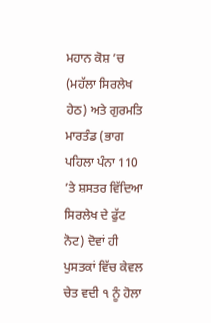ਮਹਾਨ ਕੋਸ਼ ’ਚ (ਮਹੱਲਾ ਸਿਰਲੇਖ ਹੇਠ) ਅਤੇ ਗੁਰਮਤਿ ਮਾਰਤੰਡ (ਭਾਗ ਪਹਿਲਾ ਪੰਨਾ 110 ’ਤੇ ਸ਼ਸਤਰ ਵਿੱਦਿਆ ਸਿਰਲੇਖ ਦੇ ਫੁੱਟ ਨੋਟ) ਦੋਵਾਂ ਹੀ ਪੁਸਤਕਾਂ ਵਿੱਚ ਕੇਵਲ ਚੇਤ ਵਦੀ ੧ ਨੂੰ ਹੋਲਾ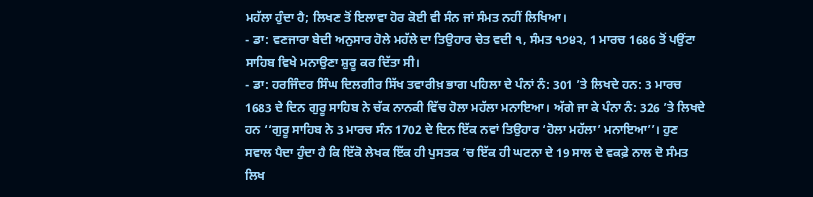ਮਹੱਲਾ ਹੁੰਦਾ ਹੈ; ਲਿਖਣ ਤੋਂ ਇਲਾਵਾ ਹੋਰ ਕੋਈ ਵੀ ਸੰਨ ਜਾਂ ਸੰਮਤ ਨਹੀਂ ਲਿਖਿਆ।
- ਡਾ: ਵਣਜਾਰਾ ਬੇਦੀ ਅਨੁਸਾਰ ਹੋਲੇ ਮਹੱਲੇ ਦਾ ਤਿਉਹਾਰ ਚੇਤ ਵਦੀ ੧, ਸੰਮਤ ੧੭੪੨, 1 ਮਾਰਚ 1686 ਤੋਂ ਪਉਂਟਾ ਸਾਹਿਬ ਵਿਖੇ ਮਨਾਉਣਾ ਸ਼ੁਰੂ ਕਰ ਦਿੱਤਾ ਸੀ।
- ਡਾ: ਹਰਜਿੰਦਰ ਸਿੰਘ ਦਿਲਗੀਰ ਸਿੱਖ ਤਵਾਰੀਖ਼ ਭਾਗ ਪਹਿਲਾ ਦੇ ਪੰਨਾਂ ਨੰ: 301 ’ਤੇ ਲਿਖਦੇ ਹਨ: 3 ਮਾਰਚ 1683 ਦੇ ਦਿਨ ਗੁਰੂ ਸਾਹਿਬ ਨੇ ਚੱਕ ਨਾਨਕੀ ਵਿੱਚ ਹੋਲਾ ਮਹੱਲਾ ਮਨਾਇਆ। ਅੱਗੇ ਜਾ ਕੇ ਪੰਨਾ ਨੰ: 326 ’ਤੇ ਲਿਖਦੇ ਹਨ ‘‘ਗੁਰੂ ਸਾਹਿਬ ਨੇ 3 ਮਾਰਚ ਸੰਨ 1702 ਦੇ ਦਿਨ ਇੱਕ ਨਵਾਂ ਤਿਉਹਾਰ ‘ਹੋਲਾ ਮਹੱਲਾ’ ਮਨਾਇਆ’’। ਹੁਣ ਸਵਾਲ ਪੈਦਾ ਹੁੰਦਾ ਹੈ ਕਿ ਇੱਕੋ ਲੇਖਕ ਇੱਕ ਹੀ ਪੁਸਤਕ ’ਚ ਇੱਕ ਹੀ ਘਟਨਾ ਦੇ 19 ਸਾਲ ਦੇ ਵਕਫ਼ੇ ਨਾਲ ਦੋ ਸੰਮਤ ਲਿਖ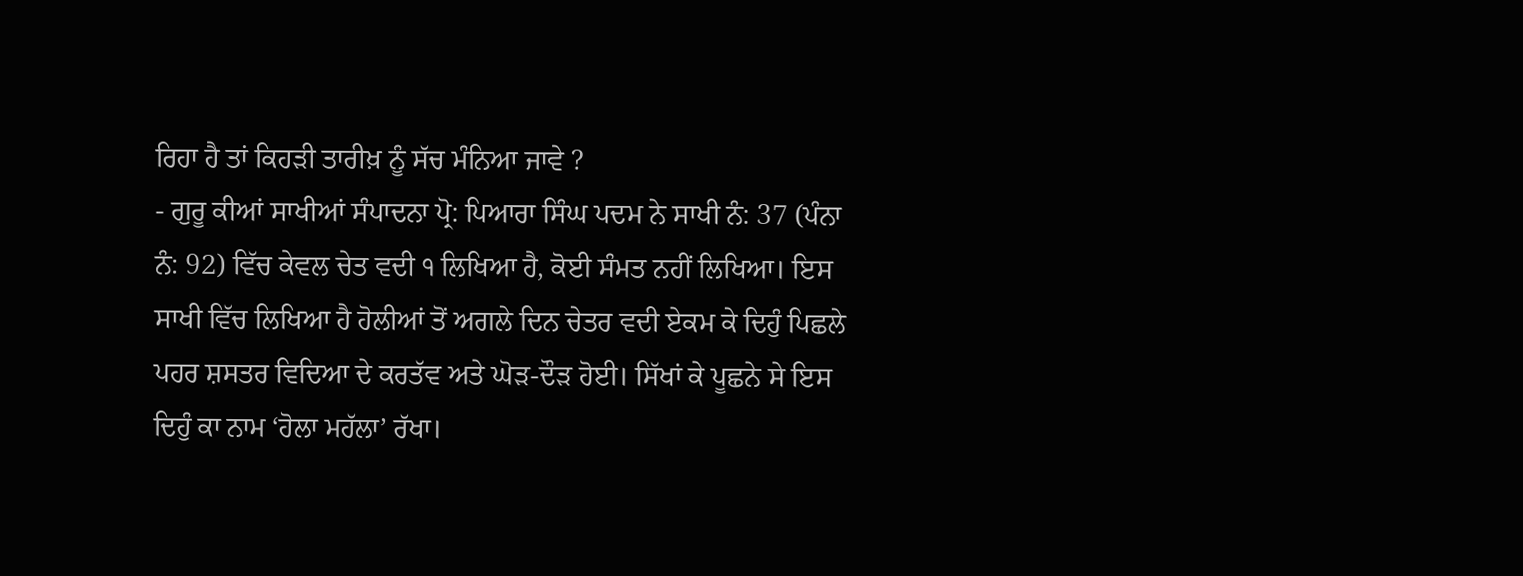ਰਿਹਾ ਹੈ ਤਾਂ ਕਿਹੜੀ ਤਾਰੀਖ਼ ਨੂੰ ਸੱਚ ਮੰਨਿਆ ਜਾਵੇ ?
- ਗੁਰੂ ਕੀਆਂ ਸਾਖੀਆਂ ਸੰਪਾਦਨਾ ਪ੍ਰੋ: ਪਿਆਰਾ ਸਿੰਘ ਪਦਮ ਨੇ ਸਾਖੀ ਨੰ: 37 (ਪੰਨਾ ਨੰ: 92) ਵਿੱਚ ਕੇਵਲ ਚੇਤ ਵਦੀ ੧ ਲਿਖਿਆ ਹੈ, ਕੋਈ ਸੰਮਤ ਨਹੀਂ ਲਿਖਿਆ। ਇਸ ਸਾਖੀ ਵਿੱਚ ਲਿਖਿਆ ਹੈ ਹੋਲੀਆਂ ਤੋਂ ਅਗਲੇ ਦਿਨ ਚੇਤਰ ਵਦੀ ਏਕਮ ਕੇ ਦਿਹੁੰ ਪਿਛਲੇ ਪਹਰ ਸ਼ਸਤਰ ਵਿਦਿਆ ਦੇ ਕਰਤੱਵ ਅਤੇ ਘੋੜ-ਦੌੜ ਹੋਈ। ਸਿੱਖਾਂ ਕੇ ਪੂਛਨੇ ਸੇ ਇਸ ਦਿਹੁੰ ਕਾ ਨਾਮ ‘ਹੋਲਾ ਮਹੱਲਾ’ ਰੱਖਾ।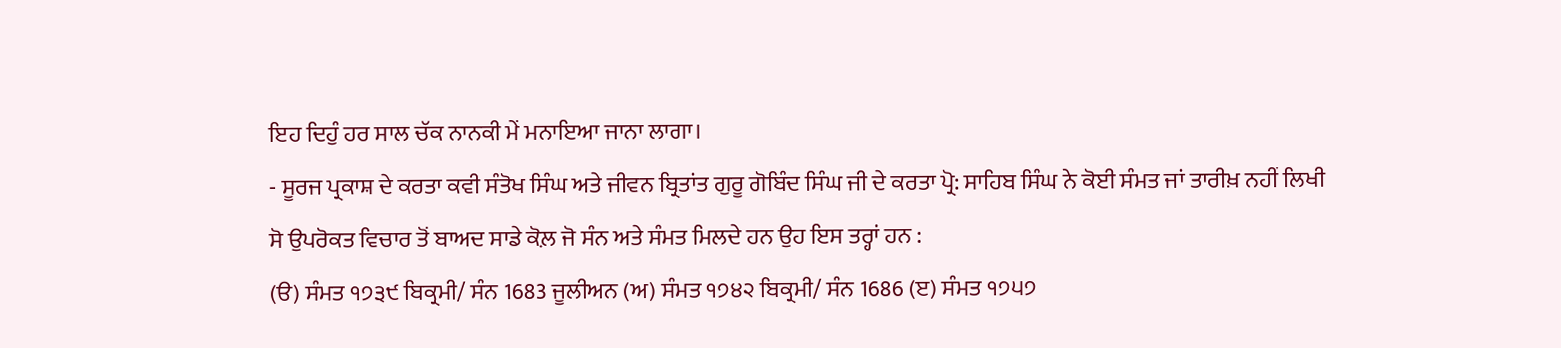ਇਹ ਦਿਹੁੰ ਹਰ ਸਾਲ ਚੱਕ ਨਾਨਕੀ ਮੇਂ ਮਨਾਇਆ ਜਾਨਾ ਲਾਗਾ।
- ਸੂਰਜ ਪ੍ਰਕਾਸ਼ ਦੇ ਕਰਤਾ ਕਵੀ ਸੰਤੋਖ ਸਿੰਘ ਅਤੇ ਜੀਵਨ ਬ੍ਰਿਤਾਂਤ ਗੁਰੂ ਗੋਬਿੰਦ ਸਿੰਘ ਜੀ ਦੇ ਕਰਤਾ ਪ੍ਰੋ: ਸਾਹਿਬ ਸਿੰਘ ਨੇ ਕੋਈ ਸੰਮਤ ਜਾਂ ਤਾਰੀਖ਼ ਨਹੀਂ ਲਿਖੀ
ਸੋ ਉਪਰੋਕਤ ਵਿਚਾਰ ਤੋਂ ਬਾਅਦ ਸਾਡੇ ਕੋਲ਼ ਜੋ ਸੰਨ ਅਤੇ ਸੰਮਤ ਮਿਲਦੇ ਹਨ ਉਹ ਇਸ ਤਰ੍ਹਾਂ ਹਨ :
(ੳ) ਸੰਮਤ ੧੭੩੯ ਬਿਕ੍ਰਮੀ/ ਸੰਨ 1683 ਜੂਲੀਅਨ (ਅ) ਸੰਮਤ ੧੭੪੨ ਬਿਕ੍ਰਮੀ/ ਸੰਨ 1686 (ੲ) ਸੰਮਤ ੧੭੫੭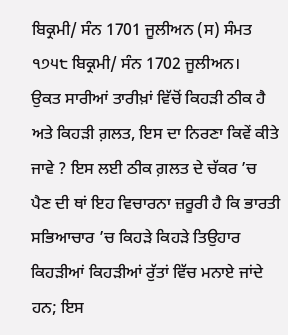ਬਿਕ੍ਰਮੀ/ ਸੰਨ 1701 ਜੂਲੀਅਨ (ਸ) ਸੰਮਤ ੧੭੫੮ ਬਿਕ੍ਰਮੀ/ ਸੰਨ 1702 ਜੂਲੀਅਨ।
ਉਕਤ ਸਾਰੀਆਂ ਤਾਰੀਖ਼ਾਂ ਵਿੱਚੋਂ ਕਿਹੜੀ ਠੀਕ ਹੈ ਅਤੇ ਕਿਹੜੀ ਗ਼ਲਤ, ਇਸ ਦਾ ਨਿਰਣਾ ਕਿਵੇਂ ਕੀਤੇ ਜਾਵੇ ? ਇਸ ਲਈ ਠੀਕ ਗ਼ਲਤ ਦੇ ਚੱਕਰ ’ਚ ਪੈਣ ਦੀ ਥਾਂ ਇਹ ਵਿਚਾਰਨਾ ਜ਼ਰੂਰੀ ਹੈ ਕਿ ਭਾਰਤੀ ਸਭਿਆਚਾਰ ’ਚ ਕਿਹੜੇ ਕਿਹੜੇ ਤਿਉਹਾਰ ਕਿਹੜੀਆਂ ਕਿਹੜੀਆਂ ਰੁੱਤਾਂ ਵਿੱਚ ਮਨਾਏ ਜਾਂਦੇ ਹਨ; ਇਸ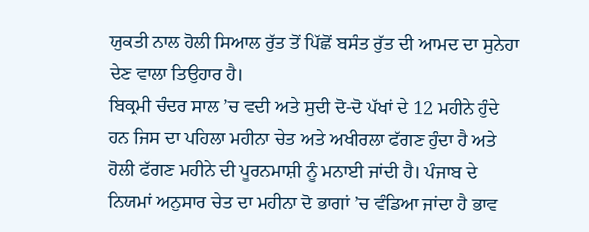ਯੁਕਤੀ ਨਾਲ ਹੋਲੀ ਸਿਆਲ ਰੁੱਤ ਤੋਂ ਪਿੱਛੋਂ ਬਸੰਤ ਰੁੱਤ ਦੀ ਆਮਦ ਦਾ ਸੁਨੇਹਾ ਦੇਣ ਵਾਲਾ ਤਿਉਹਾਰ ਹੈ।
ਬਿਕ੍ਰਮੀ ਚੰਦਰ ਸਾਲ ’ਚ ਵਦੀ ਅਤੇ ਸੁਦੀ ਦੋ-ਦੋ ਪੱਖਾਂ ਦੇ 12 ਮਹੀਨੇ ਹੁੰਦੇ ਹਨ ਜਿਸ ਦਾ ਪਹਿਲਾ ਮਹੀਨਾ ਚੇਤ ਅਤੇ ਅਖੀਰਲਾ ਫੱਗਣ ਹੁੰਦਾ ਹੈ ਅਤੇ ਹੋਲੀ ਫੱਗਣ ਮਹੀਨੇ ਦੀ ਪੂਰਨਮਾਸ਼ੀ ਨੂੰ ਮਨਾਈ ਜਾਂਦੀ ਹੈ। ਪੰਜਾਬ ਦੇ ਨਿਯਮਾਂ ਅਨੁਸਾਰ ਚੇਤ ਦਾ ਮਹੀਨਾ ਦੋ ਭਾਗਾਂ ’ਚ ਵੰਡਿਆ ਜਾਂਦਾ ਹੈ ਭਾਵ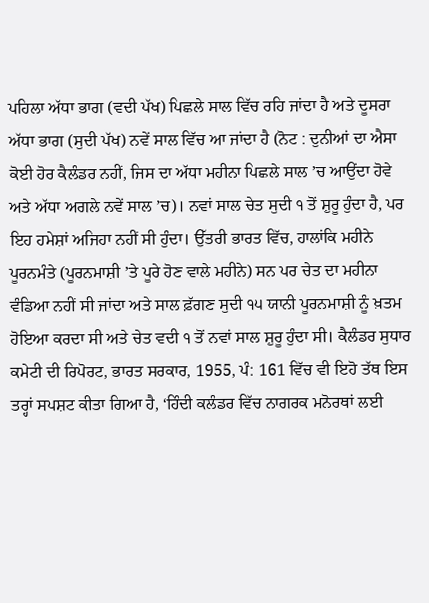ਪਹਿਲਾ ਅੱਧਾ ਭਾਗ (ਵਦੀ ਪੱਖ) ਪਿਛਲੇ ਸਾਲ ਵਿੱਚ ਰਹਿ ਜਾਂਦਾ ਹੈ ਅਤੇ ਦੂਸਰਾ ਅੱਧਾ ਭਾਗ (ਸੁਦੀ ਪੱਖ) ਨਵੇਂ ਸਾਲ ਵਿੱਚ ਆ ਜਾਂਦਾ ਹੈ (ਨੋਟ : ਦੁਨੀਆਂ ਦਾ ਐਸਾ ਕੋਈ ਹੋਰ ਕੈਲੰਡਰ ਨਹੀਂ, ਜਿਸ ਦਾ ਅੱਧਾ ਮਹੀਨਾ ਪਿਛਲੇ ਸਾਲ ’ਚ ਆਉਂਦਾ ਹੋਵੇ ਅਤੇ ਅੱਧਾ ਅਗਲੇ ਨਵੇਂ ਸਾਲ ’ਚ)। ਨਵਾਂ ਸਾਲ ਚੇਤ ਸੁਦੀ ੧ ਤੋਂ ਸ਼ੁਰੂ ਹੁੰਦਾ ਹੈ, ਪਰ ਇਹ ਹਮੇਸ਼ਾਂ ਅਜਿਹਾ ਨਹੀਂ ਸੀ ਹੁੰਦਾ। ਉੱਤਰੀ ਭਾਰਤ ਵਿੱਚ, ਹਾਲਾਂਕਿ ਮਹੀਨੇ ਪੂਰਨਮੰਤੇ (ਪੂਰਨਮਾਸ਼ੀ ’ਤੇ ਪੂਰੇ ਹੋਣ ਵਾਲੇ ਮਹੀਨੇ) ਸਨ ਪਰ ਚੇਤ ਦਾ ਮਹੀਨਾ ਵੰਡਿਆ ਨਹੀਂ ਸੀ ਜਾਂਦਾ ਅਤੇ ਸਾਲ ਫ਼ੱਗਣ ਸੁਦੀ ੧੫ ਯਾਨੀ ਪੂਰਨਮਾਸ਼ੀ ਨੂੰ ਖ਼ਤਮ ਹੋਇਆ ਕਰਦਾ ਸੀ ਅਤੇ ਚੇਤ ਵਦੀ ੧ ਤੋਂ ਨਵਾਂ ਸਾਲ ਸ਼ੁਰੂ ਹੁੰਦਾ ਸੀ। ਕੈਲੰਡਰ ਸੁਧਾਰ ਕਮੇਟੀ ਦੀ ਰਿਪੋਰਟ, ਭਾਰਤ ਸਰਕਾਰ, 1955, ਪੰ: 161 ਵਿੱਚ ਵੀ ਇਹੋ ਤੱਥ ਇਸ ਤਰ੍ਹਾਂ ਸਪਸ਼ਟ ਕੀਤਾ ਗਿਆ ਹੈ, ‘ਹਿੰਦੀ ਕਲੰਡਰ ਵਿੱਚ ਨਾਗਰਕ ਮਨੋਰਥਾਂ ਲਈ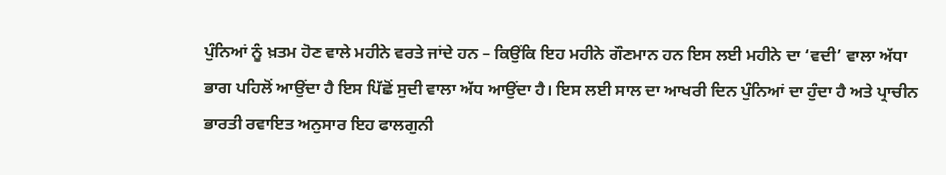ਪੁੰਨਿਆਂ ਨੂੰ ਖ਼ਤਮ ਹੋਣ ਵਾਲੇ ਮਹੀਨੇ ਵਰਤੇ ਜਾਂਦੇ ਹਨ – ਕਿਉਂਕਿ ਇਹ ਮਹੀਨੇ ਗੌਣਮਾਨ ਹਨ ਇਸ ਲਈ ਮਹੀਨੇ ਦਾ ‘ਵਦੀ’ ਵਾਲਾ ਅੱਧਾ ਭਾਗ ਪਹਿਲੋਂ ਆਉਂਦਾ ਹੈ ਇਸ ਪਿੱਛੋਂ ਸੁਦੀ ਵਾਲਾ ਅੱਧ ਆਉਂਦਾ ਹੈ। ਇਸ ਲਈ ਸਾਲ ਦਾ ਆਖਰੀ ਦਿਨ ਪੁੰਨਿਆਂ ਦਾ ਹੁੰਦਾ ਹੈ ਅਤੇ ਪ੍ਰਾਚੀਨ ਭਾਰਤੀ ਰਵਾਇਤ ਅਨੁਸਾਰ ਇਹ ਫਾਲਗੁਨੀ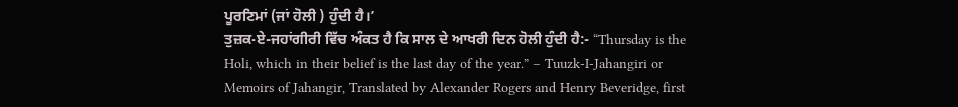ਪੂਰਣਿਮਾਂ (ਜਾਂ ਹੋਲੀ ) ਹੁੰਦੀ ਹੈ।’
ਤੁਜ਼ਕ-ਏ-ਜਹਾਂਗੀਰੀ ਵਿੱਚ ਅੰਕਤ ਹੈ ਕਿ ਸਾਲ ਦੇ ਆਖਰੀ ਦਿਨ ਹੋਲੀ ਹੁੰਦੀ ਹੈ:- “Thursday is the Holi, which in their belief is the last day of the year.” – Tuuzk-I-Jahangiri or Memoirs of Jahangir, Translated by Alexander Rogers and Henry Beveridge, first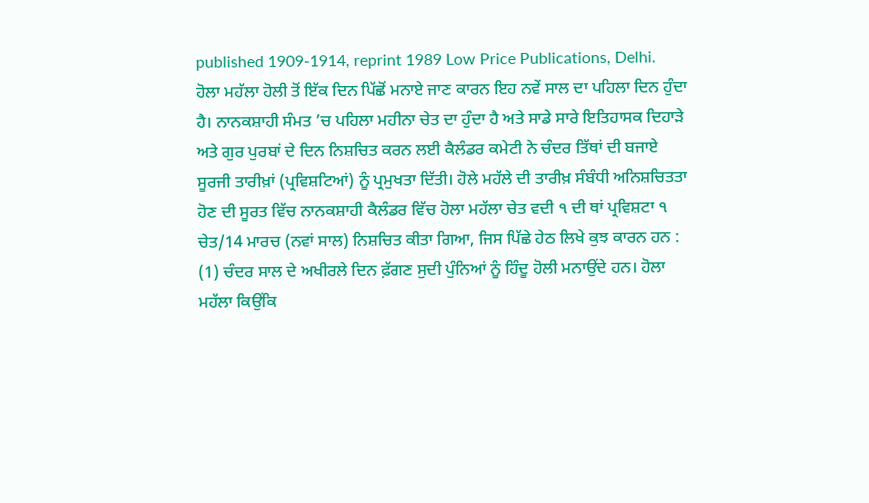published 1909-1914, reprint 1989 Low Price Publications, Delhi.
ਹੋਲਾ ਮਹੱਲਾ ਹੋਲੀ ਤੋਂ ਇੱਕ ਦਿਨ ਪਿੱਛੋਂ ਮਨਾਏ ਜਾਣ ਕਾਰਨ ਇਹ ਨਵੇਂ ਸਾਲ ਦਾ ਪਹਿਲਾ ਦਿਨ ਹੁੰਦਾ ਹੈ। ਨਾਨਕਸ਼ਾਹੀ ਸੰਮਤ ’ਚ ਪਹਿਲਾ ਮਹੀਨਾ ਚੇਤ ਦਾ ਹੁੰਦਾ ਹੈ ਅਤੇ ਸਾਡੇ ਸਾਰੇ ਇਤਿਹਾਸਕ ਦਿਹਾੜੇ ਅਤੇ ਗੁਰ ਪੁਰਬਾਂ ਦੇ ਦਿਨ ਨਿਸ਼ਚਿਤ ਕਰਨ ਲਈ ਕੈਲੰਡਰ ਕਮੇਟੀ ਨੇ ਚੰਦਰ ਤਿੱਥਾਂ ਦੀ ਬਜਾਏ ਸੂਰਜੀ ਤਾਰੀਖ਼ਾਂ (ਪ੍ਰਵਿਸ਼ਟਿਆਂ) ਨੂੰ ਪ੍ਰਮੁਖਤਾ ਦਿੱਤੀ। ਹੋਲੇ ਮਹੱਲੇ ਦੀ ਤਾਰੀਖ਼ ਸੰਬੰਧੀ ਅਨਿਸ਼ਚਿਤਤਾ ਹੋਣ ਦੀ ਸੂਰਤ ਵਿੱਚ ਨਾਨਕਸ਼ਾਹੀ ਕੈਲੰਡਰ ਵਿੱਚ ਹੋਲਾ ਮਹੱਲਾ ਚੇਤ ਵਦੀ ੧ ਦੀ ਥਾਂ ਪ੍ਰਵਿਸ਼ਟਾ ੧ ਚੇਤ/14 ਮਾਰਚ (ਨਵਾਂ ਸਾਲ) ਨਿਸ਼ਚਿਤ ਕੀਤਾ ਗਿਆ, ਜਿਸ ਪਿੱਛੇ ਹੇਠ ਲਿਖੇ ਕੁਝ ਕਾਰਨ ਹਨ :
(1) ਚੰਦਰ ਸਾਲ ਦੇ ਅਖੀਰਲੇ ਦਿਨ ਫ਼ੱਗਣ ਸੁਦੀ ਪੁੰਨਿਆਂ ਨੂੰ ਹਿੰਦੂ ਹੋਲੀ ਮਨਾਉਂਦੇ ਹਨ। ਹੋਲਾ ਮਹੱਲਾ ਕਿਉਂਕਿ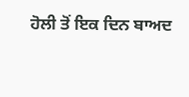ਹੋਲੀ ਤੋਂ ਇਕ ਦਿਨ ਬਾਅਦ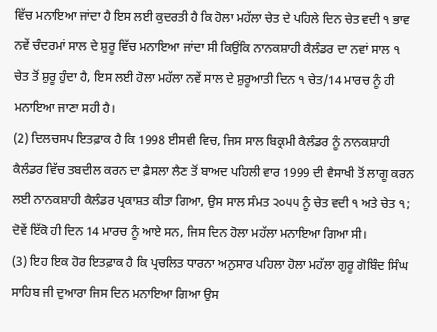ਵਿੱਚ ਮਨਾਇਆ ਜਾਂਦਾ ਹੈ ਇਸ ਲਈ ਕੁਦਰਤੀ ਹੈ ਕਿ ਹੋਲਾ ਮਹੱਲਾ ਚੇਤ ਦੇ ਪਹਿਲੇ ਦਿਨ ਚੇਤ ਵਦੀ ੧ ਭਾਵ ਨਵੇਂ ਚੰਦਰਮਾਂ ਸਾਲ ਦੇ ਸ਼ੁਰੂ ਵਿੱਚ ਮਨਾਇਆ ਜਾਂਦਾ ਸੀ ਕਿਉਂਕਿ ਨਾਨਕਸ਼ਾਹੀ ਕੈਲੰਡਰ ਦਾ ਨਵਾਂ ਸਾਲ ੧ ਚੇਤ ਤੋਂ ਸ਼ੁਰੂ ਹੁੰਦਾ ਹੈ, ਇਸ ਲਈ ਹੋਲਾ ਮਹੱਲਾ ਨਵੇਂ ਸਾਲ ਦੇ ਸ਼ੁਰੂਆਤੀ ਦਿਨ ੧ ਚੇਤ/14 ਮਾਰਚ ਨੂੰ ਹੀ ਮਨਾਇਆ ਜਾਣਾ ਸਹੀ ਹੈ।
(2) ਦਿਲਚਸਪ ਇਤਫ਼ਾਕ ਹੈ ਕਿ 1998 ਈਸਵੀ ਵਿਚ, ਜਿਸ ਸਾਲ ਬਿਕ੍ਰਮੀ ਕੈਲੰਡਰ ਨੂੰ ਨਾਨਕਸ਼ਾਹੀ ਕੈਲੰਡਰ ਵਿੱਚ ਤਬਦੀਲ ਕਰਨ ਦਾ ਫ਼ੈਸਲਾ ਲੈਣ ਤੋਂ ਬਾਅਦ ਪਹਿਲੀ ਵਾਰ 1999 ਦੀ ਵੈਸਾਖੀ ਤੋਂ ਲਾਗੂ ਕਰਨ ਲਈ ਨਾਨਕਸ਼ਾਹੀ ਕੈਲੰਡਰ ਪ੍ਰਕਾਸ਼ਤ ਕੀਤਾ ਗਿਆ, ਉਸ ਸਾਲ ਸੰਮਤ ੨੦੫੫ ਨੂੰ ਚੇਤ ਵਦੀ ੧ ਅਤੇ ਚੇਤ ੧; ਦੋਵੇਂ ਇੱਕੋ ਹੀ ਦਿਨ 14 ਮਾਰਚ ਨੂੰ ਆਏ ਸਨ, ਜਿਸ ਦਿਨ ਹੋਲਾ ਮਹੱਲਾ ਮਨਾਇਆ ਗਿਆ ਸੀ।
(3) ਇਹ ਇਕ ਹੋਰ ਇਤਫ਼ਾਕ ਹੈ ਕਿ ਪ੍ਰਚਲਿਤ ਧਾਰਨਾ ਅਨੁਸਾਰ ਪਹਿਲਾ ਹੋਲਾ ਮਹੱਲਾ ਗੁਰੂ ਗੋਬਿੰਦ ਸਿੰਘ ਸਾਹਿਬ ਜੀ ਦੁਆਰਾ ਜਿਸ ਦਿਨ ਮਨਾਇਆ ਗਿਆ ਉਸ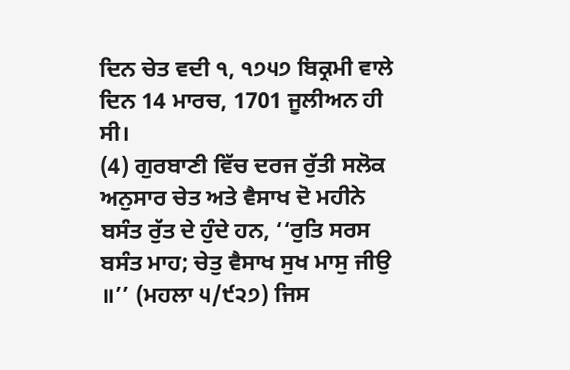ਦਿਨ ਚੇਤ ਵਦੀ ੧, ੧੭੫੭ ਬਿਕ੍ਰਮੀ ਵਾਲੇ ਦਿਨ 14 ਮਾਰਚ, 1701 ਜੂਲੀਅਨ ਹੀ ਸੀ।
(4) ਗੁਰਬਾਣੀ ਵਿੱਚ ਦਰਜ ਰੁੱਤੀ ਸਲੋਕ ਅਨੁਸਾਰ ਚੇਤ ਅਤੇ ਵੈਸਾਖ ਦੋ ਮਹੀਨੇ ਬਸੰਤ ਰੁੱਤ ਦੇ ਹੁੰਦੇ ਹਨ, ‘‘ਰੁਤਿ ਸਰਸ ਬਸੰਤ ਮਾਹ; ਚੇਤੁ ਵੈਸਾਖ ਸੁਖ ਮਾਸੁ ਜੀਉ ॥’’ (ਮਹਲਾ ੫/੯੨੭) ਜਿਸ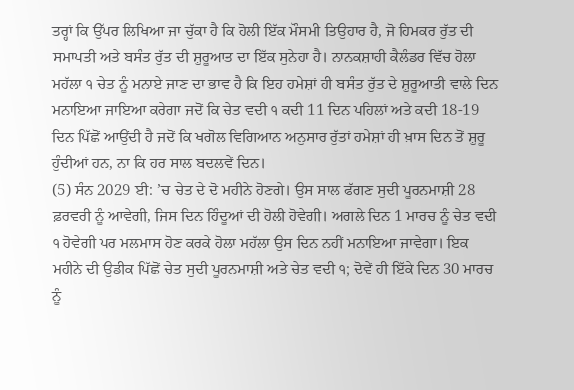ਤਰ੍ਹਾਂ ਕਿ ਉੱਪਰ ਲਿਖਿਆ ਜਾ ਚੁੱਕਾ ਹੈ ਕਿ ਹੋਲੀ ਇੱਕ ਮੌਸਮੀ ਤਿਉਹਾਰ ਹੈ, ਜੋ ਹਿਮਕਰ ਰੁੱਤ ਦੀ ਸਮਾਪਤੀ ਅਤੇ ਬਸੰਤ ਰੁੱਤ ਦੀ ਸ਼ੁਰੂਆਤ ਦਾ ਇੱਕ ਸੁਨੇਹਾ ਹੈ। ਨਾਨਕਸ਼ਾਹੀ ਕੈਲੰਡਰ ਵਿੱਚ ਹੋਲਾ ਮਹੱਲਾ ੧ ਚੇਤ ਨੂੰ ਮਨਾਏ ਜਾਣ ਦਾ ਭਾਵ ਹੈ ਕਿ ਇਹ ਹਮੇਸ਼ਾਂ ਹੀ ਬਸੰਤ ਰੁੱਤ ਦੇ ਸ਼ੁਰੂਆਤੀ ਵਾਲੇ ਦਿਨ ਮਨਾਇਆ ਜਾਇਆ ਕਰੇਗਾ ਜਦੋਂ ਕਿ ਚੇਤ ਵਦੀ ੧ ਕਦੀ 11 ਦਿਨ ਪਹਿਲਾਂ ਅਤੇ ਕਦੀ 18-19 ਦਿਨ ਪਿੱਛੋਂ ਆਉਂਦੀ ਹੈ ਜਦੋਂ ਕਿ ਖਗੋਲ ਵਿਗਿਆਨ ਅਨੁਸਾਰ ਰੁੱਤਾਂ ਹਮੇਸ਼ਾਂ ਹੀ ਖ਼ਾਸ ਦਿਨ ਤੋਂ ਸ਼ੁਰੂ ਹੁੰਦੀਆਂ ਹਨ, ਨਾ ਕਿ ਹਰ ਸਾਲ ਬਦਲਵੇਂ ਦਿਨ।
(5) ਸੰਨ 2029 ਈ: ’ਚ ਚੇਤ ਦੇ ਦੋ ਮਹੀਨੇ ਹੋਣਗੇ। ਉਸ ਸਾਲ ਫੱਗਣ ਸੁਦੀ ਪੂਰਨਮਾਸ਼ੀ 28 ਫ਼ਰਵਰੀ ਨੂੰ ਆਵੇਗੀ, ਜਿਸ ਦਿਨ ਹਿੰਦੂਆਂ ਦੀ ਹੋਲੀ ਹੋਵੇਗੀ। ਅਗਲੇ ਦਿਨ 1 ਮਾਰਚ ਨੂੰ ਚੇਤ ਵਦੀ ੧ ਹੋਵੇਗੀ ਪਰ ਮਲਮਾਸ ਹੋਣ ਕਰਕੇ ਹੋਲਾ ਮਹੱਲਾ ਉਸ ਦਿਨ ਨਹੀਂ ਮਨਾਇਆ ਜਾਵੇਗਾ। ਇਕ ਮਹੀਨੇ ਦੀ ਉਡੀਕ ਪਿੱਛੋਂ ਚੇਤ ਸੁਦੀ ਪੂਰਨਮਾਸ਼ੀ ਅਤੇ ਚੇਤ ਵਦੀ ੧; ਦੋਵੇਂ ਹੀ ਇੱਕੇ ਦਿਨ 30 ਮਾਰਚ ਨੂੰ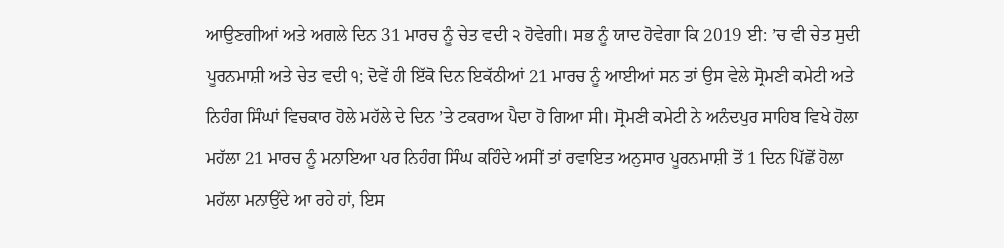ਆਉਣਗੀਆਂ ਅਤੇ ਅਗਲੇ ਦਿਨ 31 ਮਾਰਚ ਨੂੰ ਚੇਤ ਵਦੀ ੨ ਹੋਵੇਗੀ। ਸਭ ਨੂੰ ਯਾਦ ਹੋਵੇਗਾ ਕਿ 2019 ਈ: ’ਚ ਵੀ ਚੇਤ ਸੁਦੀ ਪੂਰਨਮਾਸ਼ੀ ਅਤੇ ਚੇਤ ਵਦੀ ੧; ਦੋਵੇਂ ਹੀ ਇੱਕੋ ਦਿਨ ਇਕੱਠੀਆਂ 21 ਮਾਰਚ ਨੂੰ ਆਈਆਂ ਸਨ ਤਾਂ ਉਸ ਵੇਲੇ ਸ੍ਰੋਮਣੀ ਕਮੇਟੀ ਅਤੇ ਨਿਹੰਗ ਸਿੰਘਾਂ ਵਿਚਕਾਰ ਹੋਲੇ ਮਹੱਲੇ ਦੇ ਦਿਨ ’ਤੇ ਟਕਰਾਅ ਪੈਦਾ ਹੋ ਗਿਆ ਸੀ। ਸ੍ਰੋਮਣੀ ਕਮੇਟੀ ਨੇ ਅਨੰਦਪੁਰ ਸਾਹਿਬ ਵਿਖੇ ਹੋਲਾ ਮਹੱਲਾ 21 ਮਾਰਚ ਨੂੰ ਮਨਾਇਆ ਪਰ ਨਿਹੰਗ ਸਿੰਘ ਕਹਿੰਦੇ ਅਸੀਂ ਤਾਂ ਰਵਾਇਤ ਅਨੁਸਾਰ ਪੂਰਨਮਾਸ਼ੀ ਤੋਂ 1 ਦਿਨ ਪਿੱਛੋਂ ਹੋਲਾ ਮਹੱਲਾ ਮਨਾਉਂਦੇ ਆ ਰਹੇ ਹਾਂ, ਇਸ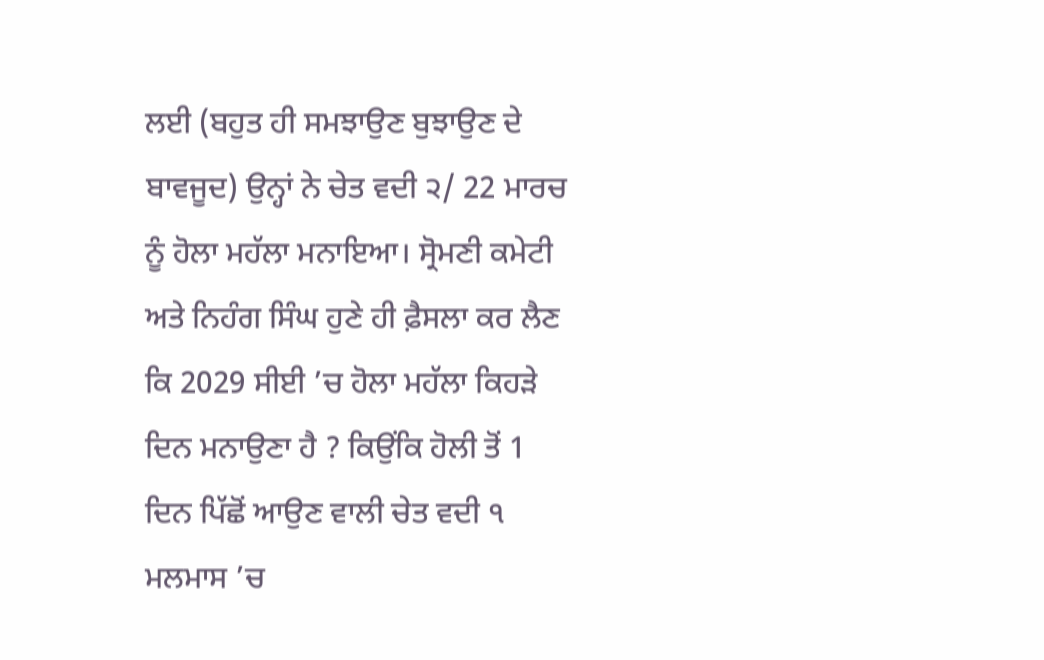ਲਈ (ਬਹੁਤ ਹੀ ਸਮਝਾਉਣ ਬੁਝਾਉਣ ਦੇ ਬਾਵਜੂਦ) ਉਨ੍ਹਾਂ ਨੇ ਚੇਤ ਵਦੀ ੨/ 22 ਮਾਰਚ ਨੂੰ ਹੋਲਾ ਮਹੱਲਾ ਮਨਾਇਆ। ਸ੍ਰੋਮਣੀ ਕਮੇਟੀ ਅਤੇ ਨਿਹੰਗ ਸਿੰਘ ਹੁਣੇ ਹੀ ਫ਼ੈਸਲਾ ਕਰ ਲੈਣ ਕਿ 2029 ਸੀਈ ’ਚ ਹੋਲਾ ਮਹੱਲਾ ਕਿਹੜੇ ਦਿਨ ਮਨਾਉਣਾ ਹੈ ? ਕਿਉਂਕਿ ਹੋਲੀ ਤੋਂ 1 ਦਿਨ ਪਿੱਛੋਂ ਆਉਣ ਵਾਲੀ ਚੇਤ ਵਦੀ ੧ ਮਲਮਾਸ ’ਚ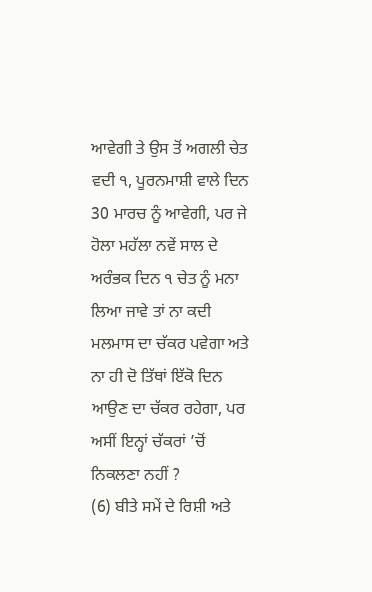ਆਵੇਗੀ ਤੇ ਉਸ ਤੋਂ ਅਗਲੀ ਚੇਤ ਵਦੀ ੧, ਪੂਰਨਮਾਸ਼ੀ ਵਾਲੇ ਦਿਨ 30 ਮਾਰਚ ਨੂੰ ਆਵੇਗੀ, ਪਰ ਜੇ ਹੋਲਾ ਮਹੱਲਾ ਨਵੇਂ ਸਾਲ ਦੇ ਅਰੰਭਕ ਦਿਨ ੧ ਚੇਤ ਨੂੰ ਮਨਾ ਲਿਆ ਜਾਵੇ ਤਾਂ ਨਾ ਕਦੀ ਮਲਮਾਸ ਦਾ ਚੱਕਰ ਪਵੇਗਾ ਅਤੇ ਨਾ ਹੀ ਦੋ ਤਿੱਥਾਂ ਇੱਕੋ ਦਿਨ ਆਉਣ ਦਾ ਚੱਕਰ ਰਹੇਗਾ, ਪਰ ਅਸੀਂ ਇਨ੍ਹਾਂ ਚੱਕਰਾਂ ’ਚੋਂ ਨਿਕਲਣਾ ਨਹੀਂ ?
(6) ਬੀਤੇ ਸਮੇਂ ਦੇ ਰਿਸ਼ੀ ਅਤੇ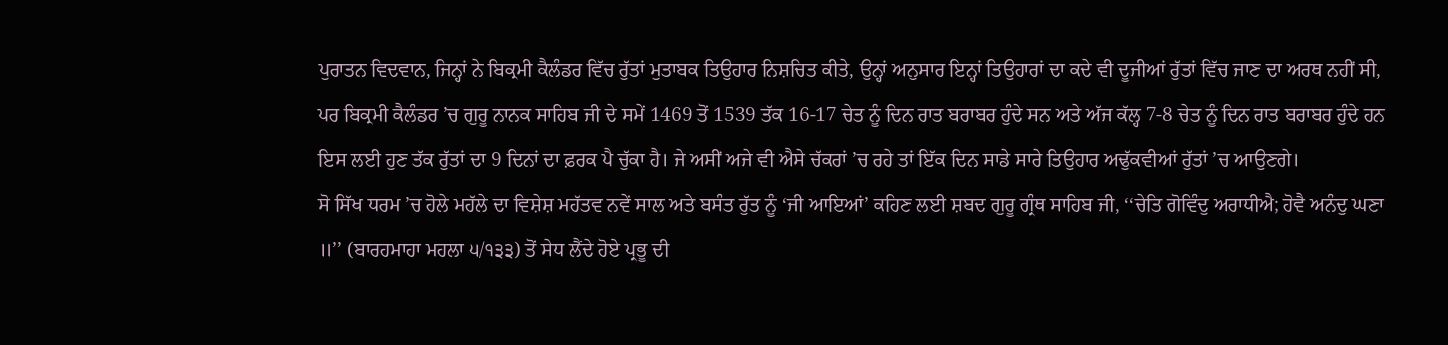ਪੁਰਾਤਨ ਵਿਦਵਾਨ, ਜਿਨ੍ਹਾਂ ਨੇ ਬਿਕ੍ਰਮੀ ਕੈਲੰਡਰ ਵਿੱਚ ਰੁੱਤਾਂ ਮੁਤਾਬਕ ਤਿਉਹਾਰ ਨਿਸ਼ਚਿਤ ਕੀਤੇ, ਉਨ੍ਹਾਂ ਅਨੁਸਾਰ ਇਨ੍ਹਾਂ ਤਿਉਹਾਰਾਂ ਦਾ ਕਦੇ ਵੀ ਦੂਜੀਆਂ ਰੁੱਤਾਂ ਵਿੱਚ ਜਾਣ ਦਾ ਅਰਥ ਨਹੀਂ ਸੀ, ਪਰ ਬਿਕ੍ਰਮੀ ਕੈਲੰਡਰ ’ਚ ਗੁਰੂ ਨਾਨਕ ਸਾਹਿਬ ਜੀ ਦੇ ਸਮੇਂ 1469 ਤੋਂ 1539 ਤੱਕ 16-17 ਚੇਤ ਨੂੰ ਦਿਨ ਰਾਤ ਬਰਾਬਰ ਹੁੰਦੇ ਸਨ ਅਤੇ ਅੱਜ ਕੱਲ੍ਹ 7-8 ਚੇਤ ਨੂੰ ਦਿਨ ਰਾਤ ਬਰਾਬਰ ਹੁੰਦੇ ਹਨ ਇਸ ਲਈ ਹੁਣ ਤੱਕ ਰੁੱਤਾਂ ਦਾ 9 ਦਿਨਾਂ ਦਾ ਫ਼ਰਕ ਪੈ ਚੁੱਕਾ ਹੈ। ਜੇ ਅਸੀਂ ਅਜੇ ਵੀ ਐਸੇ ਚੱਕਰਾਂ ’ਚ ਰਹੇ ਤਾਂ ਇੱਕ ਦਿਨ ਸਾਡੇ ਸਾਰੇ ਤਿਉਹਾਰ ਅਢੁੱਕਵੀਆਂ ਰੁੱਤਾਂ ’ਚ ਆਉਣਗੇ।
ਸੋ ਸਿੱਖ ਧਰਮ ’ਚ ਹੋਲੇ ਮਹੱਲੇ ਦਾ ਵਿਸ਼ੇਸ਼ ਮਹੱਤਵ ਨਵੇਂ ਸਾਲ ਅਤੇ ਬਸੰਤ ਰੁੱਤ ਨੂੰ ‘ਜੀ ਆਇਆਂ’ ਕਹਿਣ ਲਈ ਸ਼ਬਦ ਗੁਰੂ ਗ੍ਰੰਥ ਸਾਹਿਬ ਜੀ, ‘‘ਚੇਤਿ ਗੋਵਿੰਦੁ ਅਰਾਧੀਐ; ਹੋਵੈ ਅਨੰਦੁ ਘਣਾ ॥’’ (ਬਾਰਹਮਾਹਾ ਮਹਲਾ ੫/੧੩੩) ਤੋਂ ਸੇਧ ਲੈਂਦੇ ਹੋਏ ਪ੍ਰਭੂ ਦੀ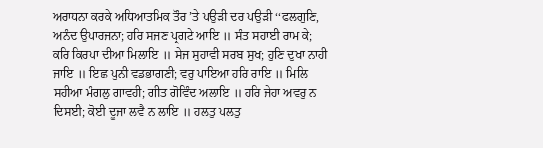ਅਰਾਧਨਾ ਕਰਕੇ ਅਧਿਆਤਮਿਕ ਤੌਰ ’ਤੇ ਪਉੜੀ ਦਰ ਪਉੜੀ ‘‘ਫਲਗੁਣਿ, ਅਨੰਦ ਉਪਾਰਜਨਾ; ਹਰਿ ਸਜਣ ਪ੍ਰਗਟੇ ਆਇ ॥ ਸੰਤ ਸਹਾਈ ਰਾਮ ਕੇ; ਕਰਿ ਕਿਰਪਾ ਦੀਆ ਮਿਲਾਇ ॥ ਸੇਜ ਸੁਹਾਵੀ ਸਰਬ ਸੁਖ; ਹੁਣਿ ਦੁਖਾ ਨਾਹੀ ਜਾਇ ॥ ਇਛ ਪੁਨੀ ਵਡਭਾਗਣੀ; ਵਰੁ ਪਾਇਆ ਹਰਿ ਰਾਇ ॥ ਮਿਲਿ ਸਹੀਆ ਮੰਗਲੁ ਗਾਵਹੀ; ਗੀਤ ਗੋਵਿੰਦ ਅਲਾਇ ॥ ਹਰਿ ਜੇਹਾ ਅਵਰੁ ਨ ਦਿਸਈ; ਕੋਈ ਦੂਜਾ ਲਵੈ ਨ ਲਾਇ ॥ ਹਲਤੁ ਪਲਤੁ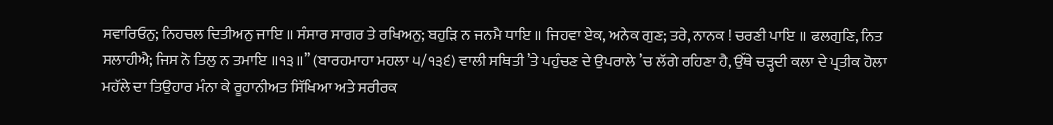ਸਵਾਰਿਓਨੁ; ਨਿਹਚਲ ਦਿਤੀਅਨੁ ਜਾਇ ॥ ਸੰਸਾਰ ਸਾਗਰ ਤੇ ਰਖਿਅਨੁ; ਬਹੁੜਿ ਨ ਜਨਮੈ ਧਾਇ ॥ ਜਿਹਵਾ ਏਕ, ਅਨੇਕ ਗੁਣ; ਤਰੇ, ਨਾਨਕ ! ਚਰਣੀ ਪਾਇ ॥ ਫਲਗੁਣਿ, ਨਿਤ ਸਲਾਹੀਐ; ਜਿਸ ਨੋ ਤਿਲੁ ਨ ਤਮਾਇ ॥੧੩॥’’ (ਬਾਰਹਮਾਹਾ ਮਹਲਾ ੫/੧੩੬) ਵਾਲੀ ਸਥਿਤੀ ’ਤੇ ਪਹੁੰਚਣ ਦੇ ਉਪਰਾਲੇ ’ਚ ਲੱਗੇ ਰਹਿਣਾ ਹੈ, ਉੱਥੇ ਚੜ੍ਹਦੀ ਕਲਾ ਦੇ ਪ੍ਰਤੀਕ ਹੋਲਾ ਮਹੱਲੇ ਦਾ ਤਿਉਹਾਰ ਮੰਨਾ ਕੇ ਰੂਹਾਨੀਅਤ ਸਿੱਖਿਆ ਅਤੇ ਸਰੀਰਕ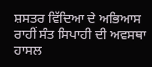ਸ਼ਸਤਰ ਵਿੱਦਿਆ ਦੇ ਅਭਿਆਸ ਰਾਹੀਂ ਸੰਤ ਸਿਪਾਹੀ ਦੀ ਅਵਸਥਾ ਹਾਸਲ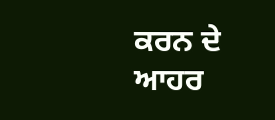ਕਰਨ ਦੇ ਆਹਰ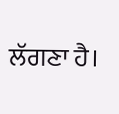ਲੱਗਣਾ ਹੈ।